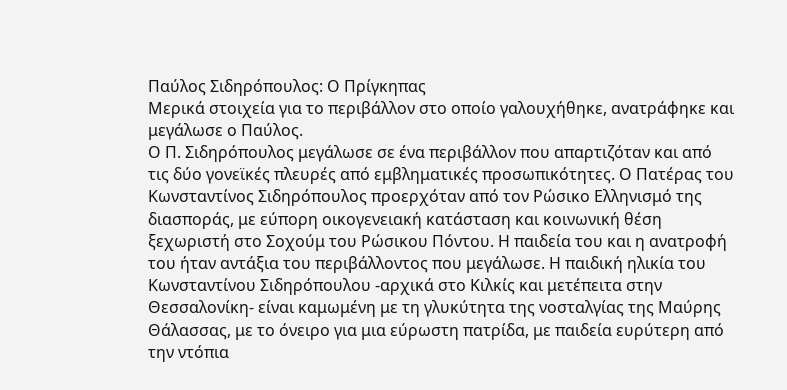Παύλος Σιδηρόπουλος: Ο Πρίγκηπας
Μερικά στοιχεία για το περιβάλλον στο οποίο γαλουχήθηκε, ανατράφηκε και μεγάλωσε ο Παύλος.
Ο Π. Σιδηρόπουλος μεγάλωσε σε ένα περιβάλλον που απαρτιζόταν και από τις δύο γονεϊκές πλευρές από εμβληματικές προσωπικότητες. Ο Πατέρας του Κωνσταντίνος Σιδηρόπουλος προερχόταν από τον Ρώσικο Ελληνισμό της διασποράς, με εύπορη οικογενειακή κατάσταση και κοινωνική θέση ξεχωριστή στο Σοχούμ του Ρώσικου Πόντου. Η παιδεία του και η ανατροφή του ήταν αντάξια του περιβάλλοντος που μεγάλωσε. Η παιδική ηλικία του Κωνσταντίνου Σιδηρόπουλου -αρχικά στο Κιλκίς και μετέπειτα στην Θεσσαλονίκη- είναι καμωμένη με τη γλυκύτητα της νοσταλγίας της Μαύρης Θάλασσας, με το όνειρο για μια εύρωστη πατρίδα, με παιδεία ευρύτερη από την ντόπια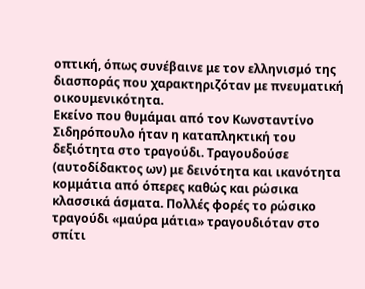οπτική, όπως συνέβαινε με τον ελληνισμό της διασποράς που χαρακτηριζόταν με πνευματική οικουμενικότητα.
Εκείνο που θυμάμαι από τον Κωνσταντίνο Σιδηρόπουλο ήταν η καταπληκτική του δεξιότητα στο τραγούδι. Τραγουδούσε (αυτοδίδακτος ων) με δεινότητα και ικανότητα κομμάτια από όπερες καθώς και ρώσικα κλασσικά άσματα. Πολλές φορές το ρώσικο τραγούδι «μαύρα μάτια» τραγουδιόταν στο σπίτι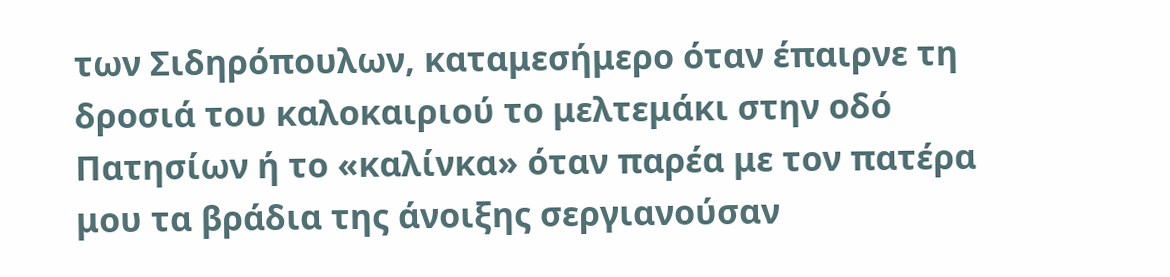των Σιδηρόπουλων, καταμεσήμερο όταν έπαιρνε τη δροσιά του καλοκαιριού το μελτεμάκι στην οδό Πατησίων ή το «καλίνκα» όταν παρέα με τον πατέρα μου τα βράδια της άνοιξης σεργιανούσαν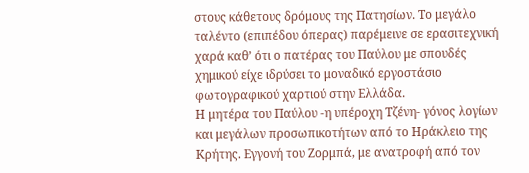στους κάθετους δρόμους της Πατησίων. Το μεγάλο ταλέντο (επιπέδου όπερας) παρέμεινε σε ερασιτεχνική χαρά καθ’ ότι ο πατέρας του Παύλου με σπουδές χημικού είχε ιδρύσει το μοναδικό εργοστάσιο φωτογραφικού χαρτιού στην Ελλάδα.
Η μητέρα του Παύλου -η υπέροχη Τζένη- γόνος λογίων και μεγάλων προσωπικοτήτων από το Ηράκλειο της Κρήτης. Εγγονή του Ζορμπά, με ανατροφή από τον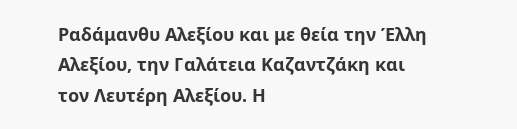Ραδάμανθυ Αλεξίου και με θεία την Έλλη Αλεξίου, την Γαλάτεια Καζαντζάκη και τον Λευτέρη Αλεξίου. Η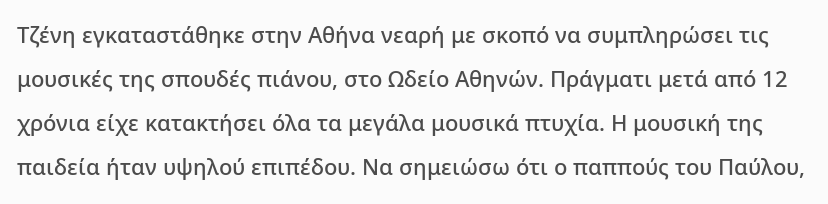Τζένη εγκαταστάθηκε στην Αθήνα νεαρή με σκοπό να συμπληρώσει τις μουσικές της σπουδές πιάνου, στο Ωδείο Αθηνών. Πράγματι μετά από 12 χρόνια είχε κατακτήσει όλα τα μεγάλα μουσικά πτυχία. Η μουσική της παιδεία ήταν υψηλού επιπέδου. Να σημειώσω ότι ο παππούς του Παύλου,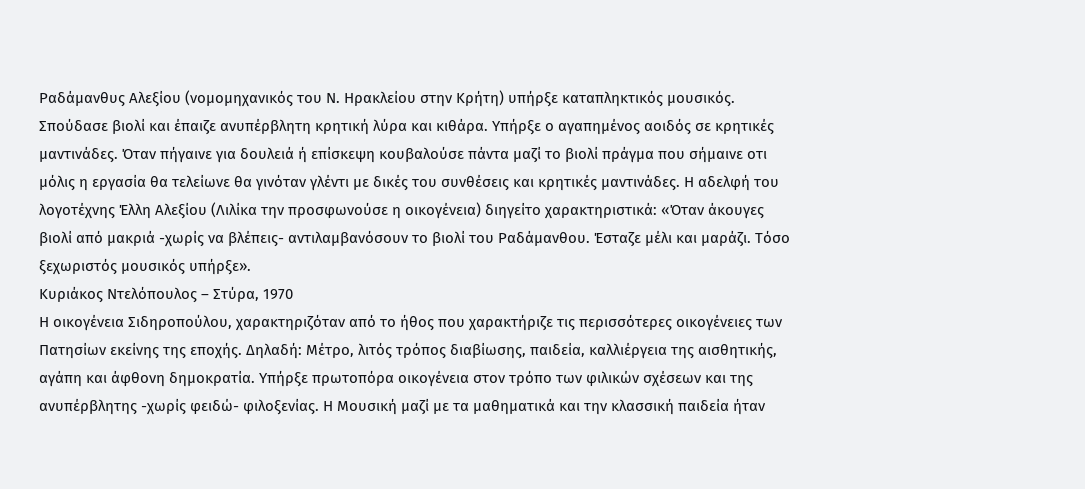Ραδάμανθυς Αλεξίου (νομομηχανικός του Ν. Ηρακλείου στην Κρήτη) υπήρξε καταπληκτικός μουσικός. Σπούδασε βιολί και έπαιζε ανυπέρβλητη κρητική λύρα και κιθάρα. Υπήρξε ο αγαπημένος αοιδός σε κρητικές μαντινάδες. Όταν πήγαινε για δουλειά ή επίσκεψη κουβαλούσε πάντα μαζί το βιολί πράγμα που σήμαινε οτι μόλις η εργασία θα τελείωνε θα γινόταν γλέντι με δικές του συνθέσεις και κρητικές μαντινάδες. Η αδελφή του λογοτέχνης Έλλη Αλεξίου (Λιλίκα την προσφωνούσε η οικογένεια) διηγείτο χαρακτηριστικά: «Όταν άκουγες βιολί από μακριά -χωρίς να βλέπεις- αντιλαμβανόσουν το βιολί του Ραδάμανθου. Έσταζε μέλι και μαράζι. Τόσο ξεχωριστός μουσικός υπήρξε».
Κυριάκος Ντελόπουλος – Στύρα, 1970
Η οικογένεια Σιδηροπούλου, χαρακτηριζόταν από το ήθος που χαρακτήριζε τις περισσότερες οικογένειες των Πατησίων εκείνης της εποχής. Δηλαδή: Μέτρο, λιτός τρόπος διαβίωσης, παιδεία, καλλιέργεια της αισθητικής, αγάπη και άφθονη δημοκρατία. Υπήρξε πρωτοπόρα οικογένεια στον τρόπο των φιλικών σχέσεων και της ανυπέρβλητης -χωρίς φειδώ- φιλοξενίας. Η Μουσική μαζί με τα μαθηματικά και την κλασσική παιδεία ήταν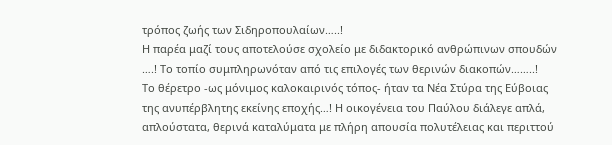τρόπος ζωής των Σιδηροπουλαίων…..!
Η παρέα μαζί τους αποτελούσε σχολείο με διδακτορικό ανθρώπινων σπουδών ….! Το τοπίο συμπληρωνόταν από τις επιλογές των θερινών διακοπών……..!
Το θέρετρο -ως μόνιμος καλοκαιρινός τόπος- ήταν τα Νέα Στύρα της Εύβοιας της ανυπέρβλητης εκείνης εποχής…! Η οικογένεια του Παύλου διάλεγε απλά, απλούστατα, θερινά καταλύματα με πλήρη απουσία πολυτέλειας και περιττού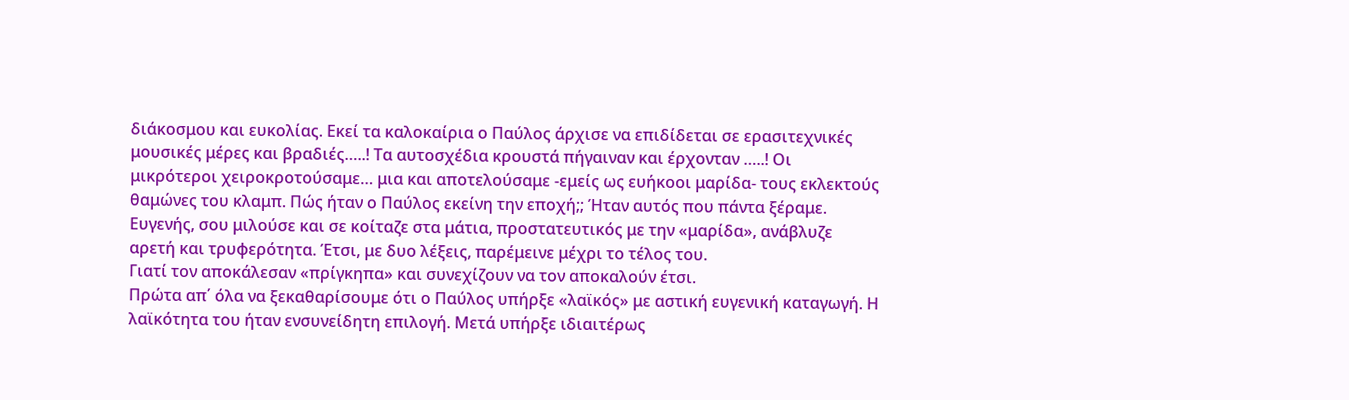διάκοσμου και ευκολίας. Εκεί τα καλοκαίρια ο Παύλος άρχισε να επιδίδεται σε ερασιτεχνικές μουσικές μέρες και βραδιές…..! Τα αυτοσχέδια κρουστά πήγαιναν και έρχονταν …..! Οι μικρότεροι χειροκροτούσαμε… μια και αποτελούσαμε -εμείς ως ευήκοοι μαρίδα- τους εκλεκτούς θαμώνες του κλαμπ. Πώς ήταν ο Παύλος εκείνη την εποχή;; Ήταν αυτός που πάντα ξέραμε. Ευγενής, σου μιλούσε και σε κοίταζε στα μάτια, προστατευτικός με την «μαρίδα», ανάβλυζε αρετή και τρυφερότητα. Έτσι, με δυο λέξεις, παρέμεινε μέχρι το τέλος του.
Γιατί τον αποκάλεσαν «πρίγκηπα» και συνεχίζουν να τον αποκαλούν έτσι.
Πρώτα απ΄ όλα να ξεκαθαρίσουμε ότι ο Παύλος υπήρξε «λαϊκός» με αστική ευγενική καταγωγή. Η λαϊκότητα του ήταν ενσυνείδητη επιλογή. Μετά υπήρξε ιδιαιτέρως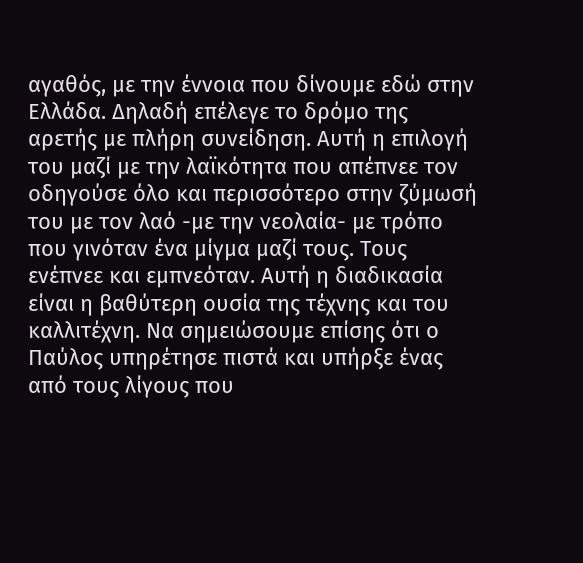αγαθός, με την έννοια που δίνουμε εδώ στην Ελλάδα. Δηλαδή επέλεγε το δρόμο της αρετής με πλήρη συνείδηση. Αυτή η επιλογή του μαζί με την λαϊκότητα που απέπνεε τον οδηγούσε όλο και περισσότερο στην ζύμωσή του με τον λαό -με την νεολαία- με τρόπο που γινόταν ένα μίγμα μαζί τους. Τους ενέπνεε και εμπνεόταν. Αυτή η διαδικασία είναι η βαθύτερη ουσία της τέχνης και του καλλιτέχνη. Να σημειώσουμε επίσης ότι ο Παύλος υπηρέτησε πιστά και υπήρξε ένας από τους λίγους που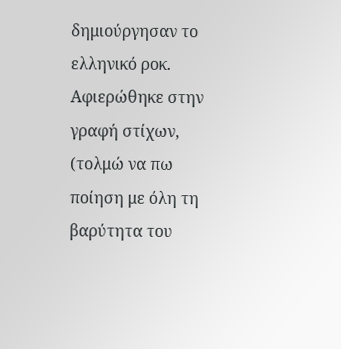δημιούργησαν το ελληνικό ροκ. Αφιερώθηκε στην γραφή στίχων, (τολμώ να πω ποίηση με όλη τη βαρύτητα του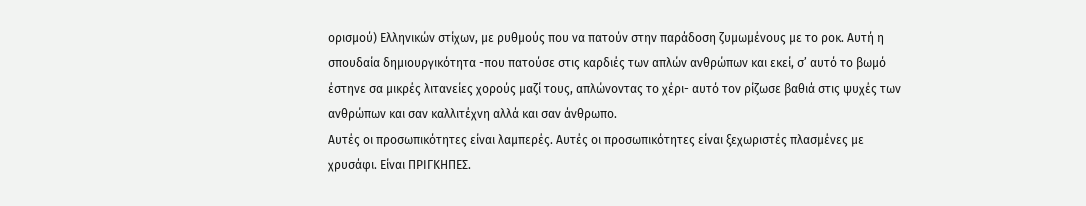ορισμού) Ελληνικών στίχων, με ρυθμούς που να πατούν στην παράδοση ζυμωμένους με το ροκ. Αυτή η σπουδαία δημιουργικότητα -που πατούσε στις καρδιές των απλών ανθρώπων και εκεί, σ’ αυτό το βωμό έστηνε σα μικρές λιτανείες χορούς μαζί τους, απλώνοντας το χέρι- αυτό τον ρίζωσε βαθιά στις ψυχές των ανθρώπων και σαν καλλιτέχνη αλλά και σαν άνθρωπο.
Αυτές οι προσωπικότητες είναι λαμπερές. Αυτές οι προσωπικότητες είναι ξεχωριστές πλασμένες με χρυσάφι. Είναι ΠΡΙΓΚΗΠΕΣ.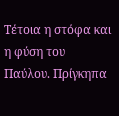Τέτοια η στόφα και η φύση του Παύλου. Πρίγκηπα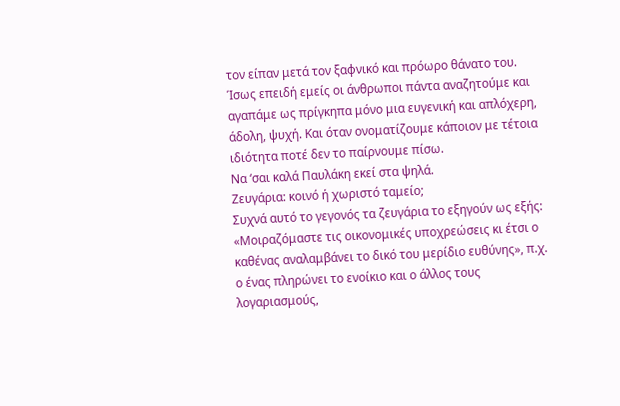τον είπαν μετά τον ξαφνικό και πρόωρο θάνατο του. Ίσως επειδή εμείς οι άνθρωποι πάντα αναζητούμε και αγαπάμε ως πρίγκηπα μόνο μια ευγενική και απλόχερη, άδολη, ψυχή. Και όταν ονοματίζουμε κάποιον με τέτοια ιδιότητα ποτέ δεν το παίρνουμε πίσω.
Να ‘σαι καλά Παυλάκη εκεί στα ψηλά.
Ζευγάρια: κοινό ή χωριστό ταμείο;
Συχνά αυτό το γεγονός τα ζευγάρια το εξηγούν ως εξής: «Μοιραζόμαστε τις οικονομικές υποχρεώσεις κι έτσι ο καθένας αναλαμβάνει το δικό του μερίδιο ευθύνης», π.χ. ο ένας πληρώνει το ενοίκιο και ο άλλος τους λογαριασμούς,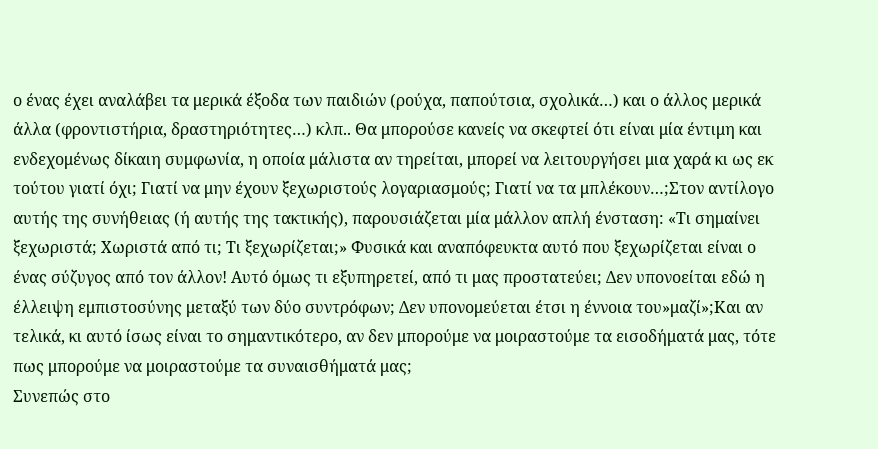ο ένας έχει αναλάβει τα μερικά έξοδα των παιδιών (ρούχα, παπούτσια, σχολικά…) και ο άλλος μερικά άλλα (φροντιστήρια, δραστηριότητες…) κλπ.. Θα μπορούσε κανείς να σκεφτεί ότι είναι μία έντιμη και ενδεχομένως δίκαιη συμφωνία, η οποία μάλιστα αν τηρείται, μπορεί να λειτουργήσει μια χαρά κι ως εκ τούτου γιατί όχι; Γιατί να μην έχουν ξεχωριστούς λογαριασμούς; Γιατί να τα μπλέκουν…;Στον αντίλογο αυτής της συνήθειας (ή αυτής της τακτικής), παρουσιάζεται μία μάλλον απλή ένσταση: «Τι σημαίνει ξεχωριστά; Χωριστά από τι; Τι ξεχωρίζεται;» Φυσικά και αναπόφευκτα αυτό που ξεχωρίζεται είναι ο ένας σύζυγος από τον άλλον! Αυτό όμως τι εξυπηρετεί, από τι μας προστατεύει; Δεν υπονοείται εδώ η έλλειψη εμπιστοσύνης μεταξύ των δύο συντρόφων; Δεν υπονομεύεται έτσι η έννοια του»μαζί»;Και αν τελικά, κι αυτό ίσως είναι το σημαντικότερο, αν δεν μπορούμε να μοιραστούμε τα εισοδήματά μας, τότε πως μπορούμε να μοιραστούμε τα συναισθήματά μας;
Συνεπώς στο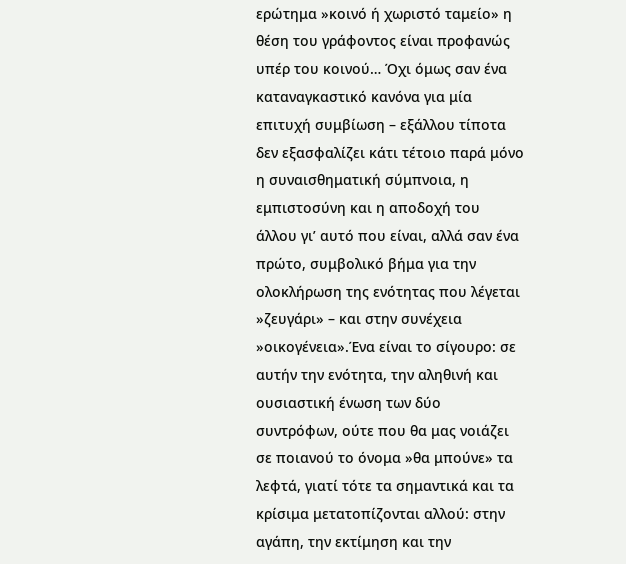ερώτημα »κοινό ή χωριστό ταμείο» η θέση του γράφοντος είναι προφανώς υπέρ του κοινού… Όχι όμως σαν ένα καταναγκαστικό κανόνα για μία επιτυχή συμβίωση – εξάλλου τίποτα δεν εξασφαλίζει κάτι τέτοιο παρά μόνο η συναισθηματική σύμπνοια, η εμπιστοσύνη και η αποδοχή του άλλου γι’ αυτό που είναι, αλλά σαν ένα πρώτο, συμβολικό βήμα για την ολοκλήρωση της ενότητας που λέγεται »ζευγάρι» – και στην συνέχεια »οικογένεια».Ένα είναι το σίγουρο: σε αυτήν την ενότητα, την αληθινή και ουσιαστική ένωση των δύο συντρόφων, ούτε που θα μας νοιάζει σε ποιανού το όνομα »θα μπούνε» τα λεφτά, γιατί τότε τα σημαντικά και τα κρίσιμα μετατοπίζονται αλλού: στην αγάπη, την εκτίμηση και την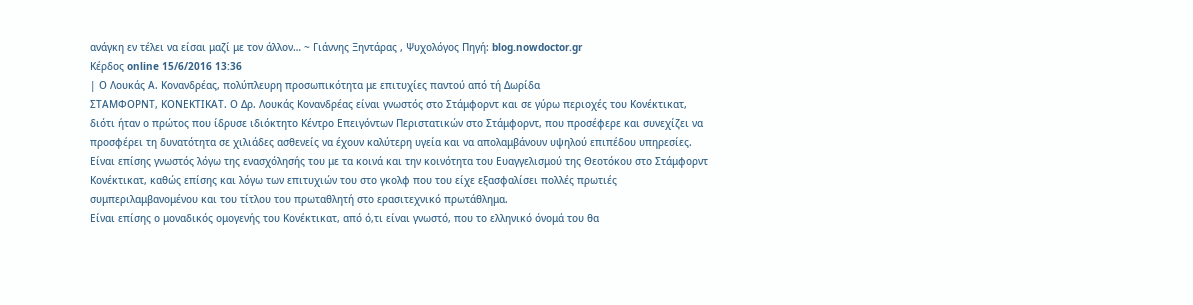ανάγκη εν τέλει να είσαι μαζί με τον άλλον… ~ Γιάννης Ξηντάρας , Ψυχολόγος Πηγή: blog.nowdoctor.gr
Κέρδος online 15/6/2016 13:36
| Ο Λουκάς Α. Κονανδρέας, πολύπλευρη προσωπικότητα με επιτυχίες παντού από τή Δωρίδα
ΣΤΑΜΦΟΡΝΤ, ΚΟΝΕΚΤΙΚΑΤ. Ο Δρ. Λουκάς Κονανδρέας είναι γνωστός στο Στάμφορντ και σε γύρω περιοχές του Κονέκτικατ, διότι ήταν ο πρώτος που ίδρυσε ιδιόκτητο Κέντρο Επειγόντων Περιστατικών στο Στάμφορντ, που προσέφερε και συνεχίζει να προσφέρει τη δυνατότητα σε χιλιάδες ασθενείς να έχουν καλύτερη υγεία και να απολαμβάνουν υψηλού επιπέδου υπηρεσίες.
Είναι επίσης γνωστός λόγω της ενασχόλησής του με τα κοινά και την κοινότητα του Ευαγγελισμού της Θεοτόκου στο Στάμφορντ Κονέκτικατ, καθώς επίσης και λόγω των επιτυχιών του στο γκολφ που του είχε εξασφαλίσει πολλές πρωτιές συμπεριλαμβανομένου και του τίτλου του πρωταθλητή στο ερασιτεχνικό πρωτάθλημα.
Είναι επίσης ο μοναδικός ομογενής του Κονέκτικατ, από ό,τι είναι γνωστό, που το ελληνικό όνομά του θα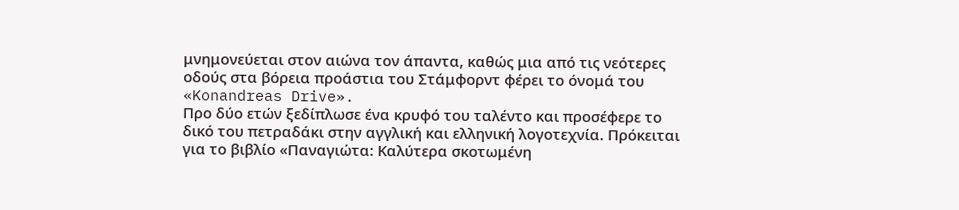μνημονεύεται στον αιώνα τον άπαντα, καθώς μια από τις νεότερες οδούς στα βόρεια προάστια του Στάμφορντ φέρει το όνομά του «Konandreas Drive».
Προ δύο ετών ξεδίπλωσε ένα κρυφό του ταλέντο και προσέφερε το δικό του πετραδάκι στην αγγλική και ελληνική λογοτεχνία. Πρόκειται για το βιβλίο «Παναγιώτα: Καλύτερα σκοτωμένη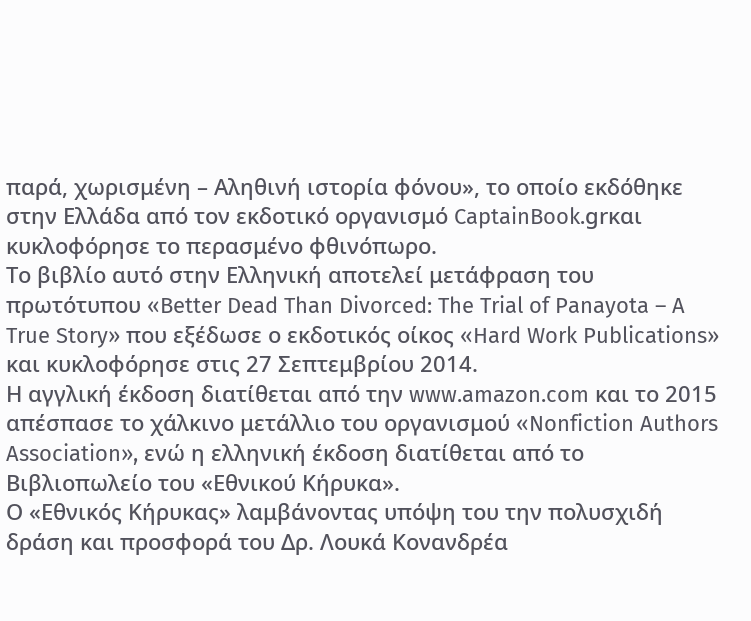παρά, χωρισμένη – Αληθινή ιστορία φόνου», το οποίο εκδόθηκε στην Ελλάδα από τον εκδοτικό οργανισμό CaptainBook.grκαι κυκλοφόρησε το περασμένο φθινόπωρο.
Το βιβλίο αυτό στην Ελληνική αποτελεί μετάφραση του πρωτότυπου «Better Dead Than Divorced: The Trial of Panayota – A True Story» που εξέδωσε ο εκδοτικός οίκος «Hard Work Publications» και κυκλοφόρησε στις 27 Σεπτεμβρίου 2014.
Η αγγλική έκδοση διατίθεται από την www.amazon.com και το 2015 απέσπασε το χάλκινο μετάλλιο του οργανισμού «Nonfiction Authors Association», ενώ η ελληνική έκδοση διατίθεται από το Βιβλιοπωλείο του «Εθνικού Κήρυκα».
Ο «Εθνικός Κήρυκας» λαμβάνοντας υπόψη του την πολυσχιδή δράση και προσφορά του Δρ. Λουκά Κονανδρέα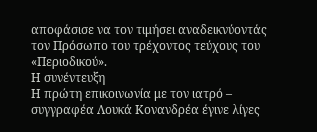αποφάσισε να τον τιμήσει αναδεικνύοντάς τον Πρόσωπο του τρέχοντος τεύχους του «Περιοδικού».
Η συνέντευξη
Η πρώτη επικοινωνία με τον ιατρό – συγγραφέα Λουκά Κονανδρέα έγινε λίγες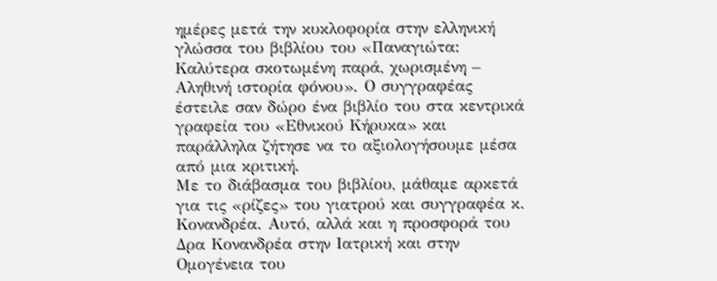ημέρες μετά την κυκλοφορία στην ελληνική γλώσσα του βιβλίου του «Παναγιώτα: Καλύτερα σκοτωμένη παρά, χωρισμένη – Αληθινή ιστορία φόνου». Ο συγγραφέας έστειλε σαν δώρο ένα βιβλίο του στα κεντρικά γραφεία του «Εθνικού Κήρυκα» και παράλληλα ζήτησε να το αξιολογήσουμε μέσα από μια κριτική.
Με το διάβασμα του βιβλίου, μάθαμε αρκετά για τις «ρίζες» του γιατρού και συγγραφέα κ. Κονανδρέα. Αυτό, αλλά και η προσφορά του Δρα Κονανδρέα στην Ιατρική και στην Ομογένεια του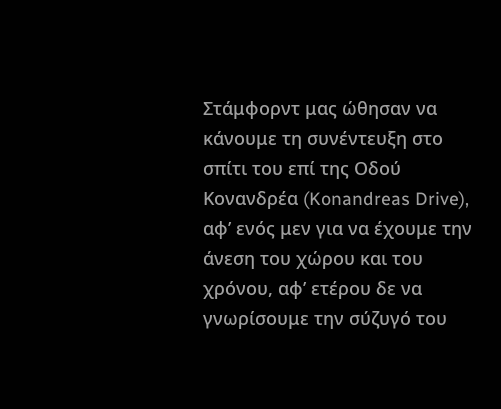Στάμφορντ μας ώθησαν να κάνουμε τη συνέντευξη στο σπίτι του επί της Οδού Κονανδρέα (Konandreas Drive), αφ’ ενός μεν για να έχουμε την άνεση του χώρου και του χρόνου, αφ’ ετέρου δε να γνωρίσουμε την σύζυγό του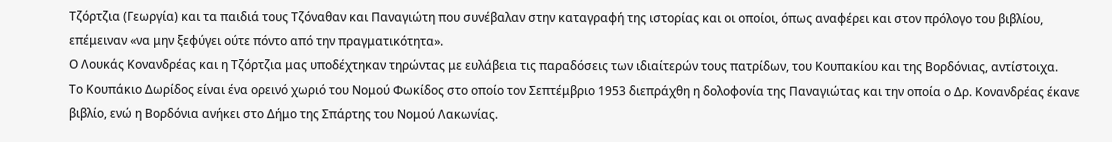Τζόρτζια (Γεωργία) και τα παιδιά τους Τζόναθαν και Παναγιώτη που συνέβαλαν στην καταγραφή της ιστορίας και οι οποίοι, όπως αναφέρει και στον πρόλογο του βιβλίου, επέμειναν «να μην ξεφύγει ούτε πόντο από την πραγματικότητα».
Ο Λουκάς Κονανδρέας και η Τζόρτζια μας υποδέχτηκαν τηρώντας με ευλάβεια τις παραδόσεις των ιδιαίτερών τους πατρίδων, του Κουπακίου και της Βορδόνιας, αντίστοιχα.
Το Κουπάκιο Δωρίδος είναι ένα ορεινό χωριό του Νομού Φωκίδος στο οποίο τον Σεπτέμβριο 1953 διεπράχθη η δολοφονία της Παναγιώτας και την οποία ο Δρ. Κονανδρέας έκανε βιβλίο, ενώ η Βορδόνια ανήκει στο Δήμο της Σπάρτης του Νομού Λακωνίας.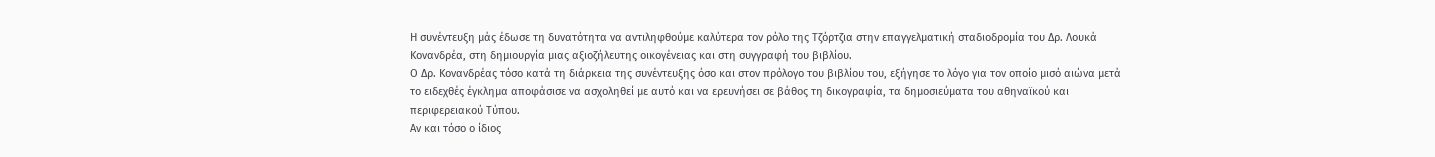Η συνέντευξη μάς έδωσε τη δυνατότητα να αντιληφθούμε καλύτερα τον ρόλο της Τζόρτζια στην επαγγελματική σταδιοδρομία του Δρ. Λουκά Κονανδρέα, στη δημιουργία μιας αξιοζήλευτης οικογένειας και στη συγγραφή του βιβλίου.
Ο Δρ. Κονανδρέας τόσο κατά τη διάρκεια της συνέντευξης όσο και στον πρόλογο του βιβλίου του, εξήγησε το λόγο για τον οποίο μισό αιώνα μετά το ειδεχθές έγκλημα αποφάσισε να ασχοληθεί με αυτό και να ερευνήσει σε βάθος τη δικογραφία, τα δημοσιεύματα του αθηναϊκού και περιφερειακού Τύπου.
Αν και τόσο ο ίδιος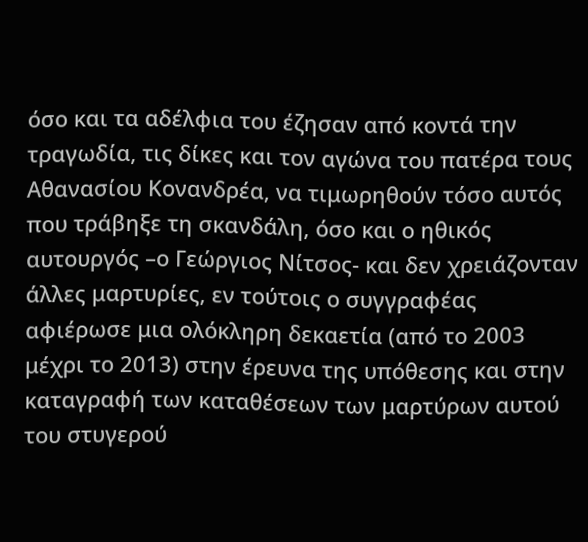όσο και τα αδέλφια του έζησαν από κοντά την τραγωδία, τις δίκες και τον αγώνα του πατέρα τους Αθανασίου Κονανδρέα, να τιμωρηθούν τόσο αυτός που τράβηξε τη σκανδάλη, όσο και ο ηθικός αυτουργός –ο Γεώργιος Νίτσος- και δεν χρειάζονταν άλλες μαρτυρίες, εν τούτοις ο συγγραφέας αφιέρωσε μια ολόκληρη δεκαετία (από το 2003 μέχρι το 2013) στην έρευνα της υπόθεσης και στην καταγραφή των καταθέσεων των μαρτύρων αυτού του στυγερού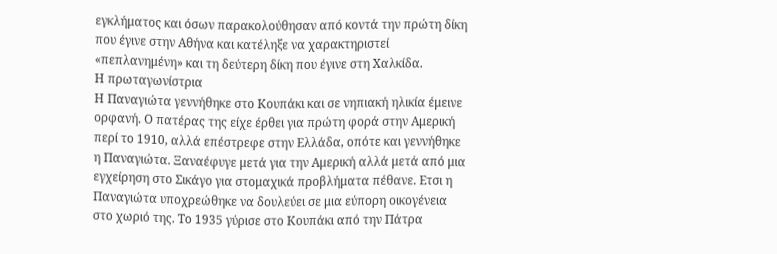εγκλήματος και όσων παρακολούθησαν από κοντά την πρώτη δίκη που έγινε στην Αθήνα και κατέληξε να χαρακτηριστεί «πεπλανημένη» και τη δεύτερη δίκη που έγινε στη Χαλκίδα.
Η πρωταγωνίστρια
Η Παναγιώτα γεννήθηκε στο Κουπάκι και σε νηπιακή ηλικία έμεινε ορφανή. Ο πατέρας της είχε έρθει για πρώτη φορά στην Αμερική περί το 1910, αλλά επέστρεφε στην Ελλάδα, οπότε και γεννήθηκε η Παναγιώτα. Ξαναέφυγε μετά για την Αμερική αλλά μετά από μια εγχείρηση στο Σικάγο για στομαχικά προβλήματα πέθανε. Ετσι η Παναγιώτα υποχρεώθηκε να δουλεύει σε μια εύπορη οικογένεια στο χωριό της. Το 1935 γύρισε στο Κουπάκι από την Πάτρα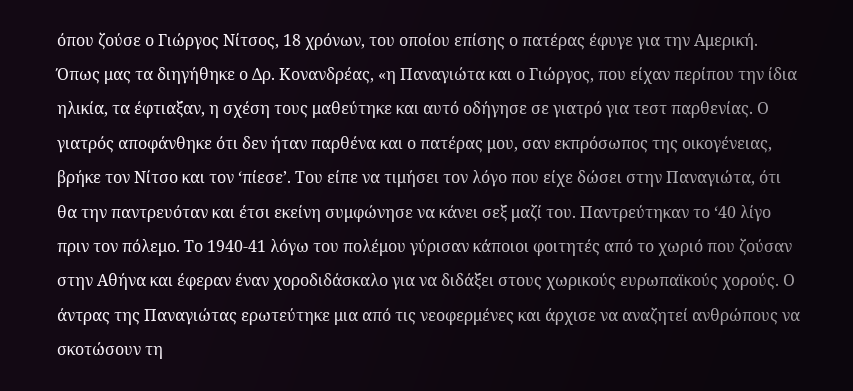όπου ζούσε ο Γιώργος Νίτσος, 18 χρόνων, του οποίου επίσης ο πατέρας έφυγε για την Αμερική.
Όπως μας τα διηγήθηκε ο Δρ. Κονανδρέας, «η Παναγιώτα και ο Γιώργος, που είχαν περίπου την ίδια ηλικία, τα έφτιαξαν, η σχέση τους μαθεύτηκε και αυτό οδήγησε σε γιατρό για τεστ παρθενίας. Ο γιατρός αποφάνθηκε ότι δεν ήταν παρθένα και ο πατέρας μου, σαν εκπρόσωπος της οικογένειας, βρήκε τον Νίτσο και τον ‘πίεσε’. Του είπε να τιμήσει τον λόγο που είχε δώσει στην Παναγιώτα, ότι θα την παντρευόταν και έτσι εκείνη συμφώνησε να κάνει σεξ μαζί του. Παντρεύτηκαν το ‘40 λίγο πριν τον πόλεμο. Το 1940-41 λόγω του πολέμου γύρισαν κάποιοι φοιτητές από το χωριό που ζούσαν στην Αθήνα και έφεραν έναν χοροδιδάσκαλο για να διδάξει στους χωρικούς ευρωπαϊκούς χορούς. Ο άντρας της Παναγιώτας ερωτεύτηκε μια από τις νεοφερμένες και άρχισε να αναζητεί ανθρώπους να σκοτώσουν τη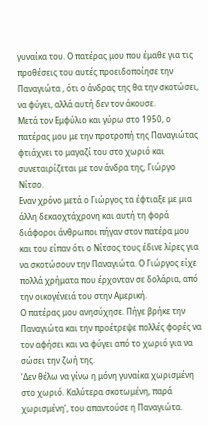γυναίκα του. Ο πατέρας μου που έμαθε για τις προθέσεις του αυτές προειδοποίησε την Παναγιώτα , ότι ο άνδρας της θα την σκοτώσει, να φύγει, αλλά αυτή δεν τον άκουσε.
Μετά τον Εμφύλιο και γύρω στο 1950, ο πατέρας μου με την προτροπή της Παναγιώτας φτιάχνει το μαγαζί του στο χωριό και συνεταιρίζεται με τον άνδρα της, Γιώργο Νίτσο.
Εναν χρόνο μετά ο Γιώργος τα έφτιαξε με μια άλλη δεκαοχτάχρονη και αυτή τη φορά διάφοροι άνθρωποι πήγαν στον πατέρα μου και του είπαν ότι ο Νίτσος τους έδινε λίρες για να σκοτώσουν την Παναγιώτα. Ο Γιώργος είχε πολλά χρήματα που έρχονταν σε δολάρια, από την οικογένειά του στην Αμερική.
Ο πατέρας μου ανησύχησε. Πήγε βρήκε την Παναγιώτα και την προέτρεψε πολλές φορές να τον αφήσει και να φύγει από το χωριό για να σώσει την ζωή της.
‘Δεν θέλω να γίνω η μόνη γυναίκα χωρισμένη στο χωριό. Καλύτερα σκοτωμένη, παρά χωρισμένη’, του απαντούσε η Παναγιώτα.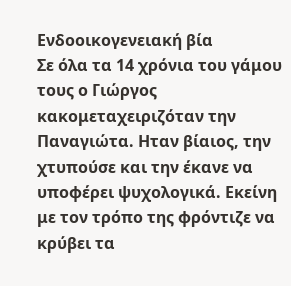Ενδοοικογενειακή βία
Σε όλα τα 14 χρόνια του γάμου τους ο Γιώργος κακομεταχειριζόταν την Παναγιώτα. Ηταν βίαιος, την χτυπούσε και την έκανε να υποφέρει ψυχολογικά. Εκείνη με τον τρόπο της φρόντιζε να κρύβει τα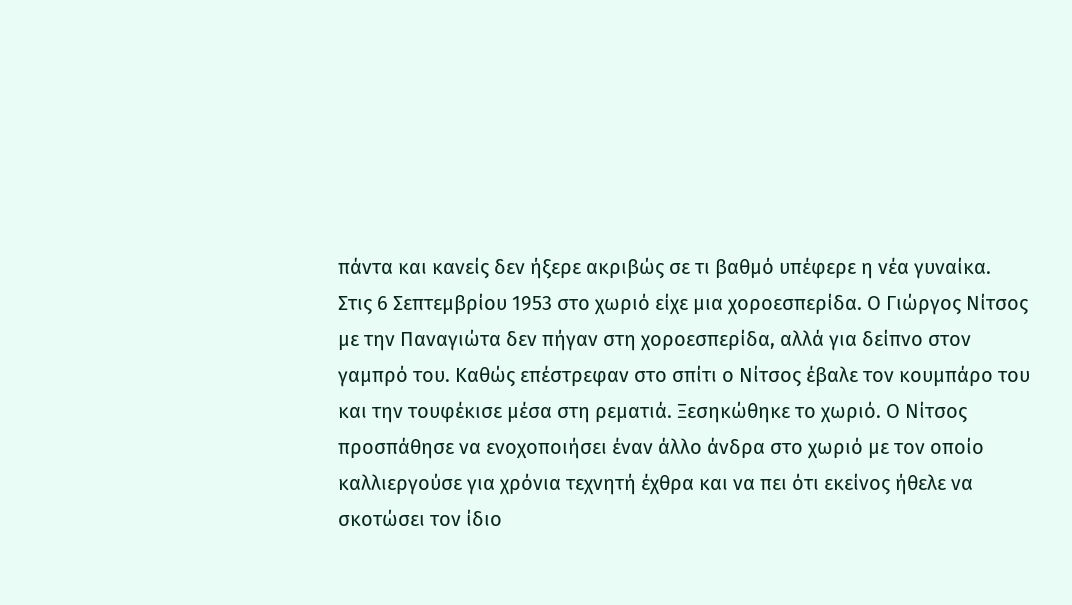πάντα και κανείς δεν ήξερε ακριβώς σε τι βαθμό υπέφερε η νέα γυναίκα.
Στις 6 Σεπτεμβρίου 1953 στο χωριό είχε μια χοροεσπερίδα. Ο Γιώργος Νίτσος με την Παναγιώτα δεν πήγαν στη χοροεσπερίδα, αλλά για δείπνο στον γαμπρό του. Καθώς επέστρεφαν στο σπίτι ο Νίτσος έβαλε τον κουμπάρο του και την τουφέκισε μέσα στη ρεματιά. Ξεσηκώθηκε το χωριό. Ο Νίτσος προσπάθησε να ενοχοποιήσει έναν άλλο άνδρα στο χωριό με τον οποίο καλλιεργούσε για χρόνια τεχνητή έχθρα και να πει ότι εκείνος ήθελε να σκοτώσει τον ίδιο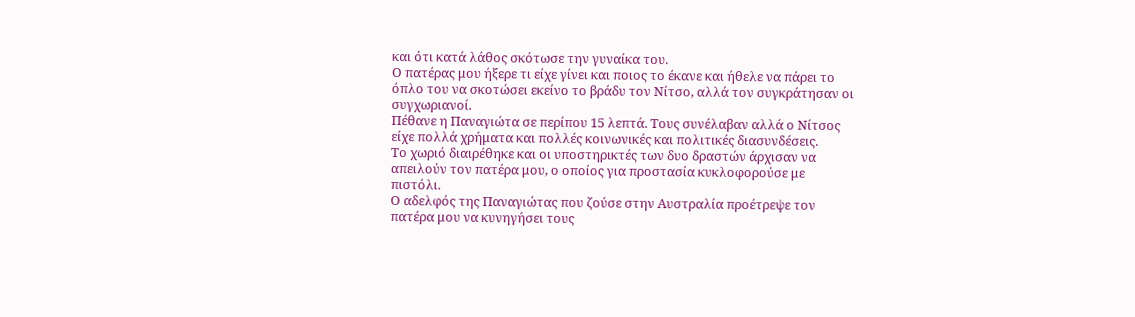και ότι κατά λάθος σκότωσε την γυναίκα του.
Ο πατέρας μου ήξερε τι είχε γίνει και ποιος το έκανε και ήθελε να πάρει το όπλο του να σκοτώσει εκείνο το βράδυ τον Νίτσο, αλλά τον συγκράτησαν οι συγχωριανοί.
Πέθανε η Παναγιώτα σε περίπου 15 λεπτά. Τους συνέλαβαν αλλά ο Νίτσος είχε πολλά χρήματα και πολλές κοινωνικές και πολιτικές διασυνδέσεις.
Το χωριό διαιρέθηκε και οι υποστηρικτές των δυο δραστών άρχισαν να απειλούν τον πατέρα μου, ο οποίος για προστασία κυκλοφορούσε με πιστόλι.
Ο αδελφός της Παναγιώτας που ζούσε στην Αυστραλία προέτρεψε τον πατέρα μου να κυνηγήσει τους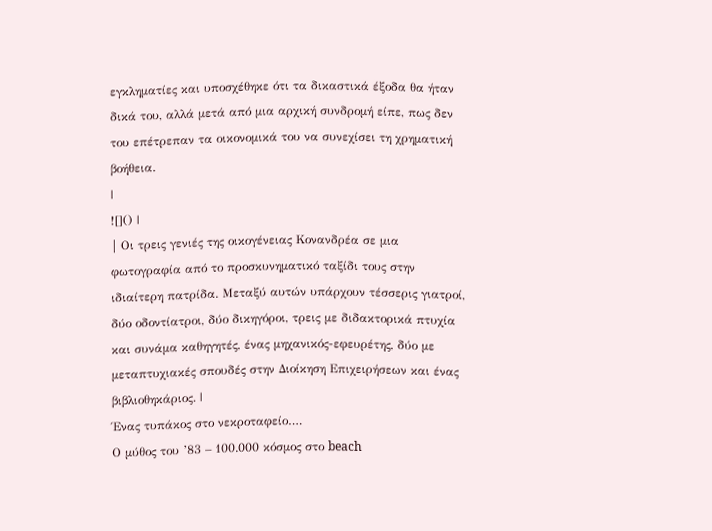εγκληματίες και υποσχέθηκε ότι τα δικαστικά έξοδα θα ήταν δικά του, αλλά μετά από μια αρχική συνδρομή είπε, πως δεν του επέτρεπαν τα οικονομικά του να συνεχίσει τη χρηματική βοήθεια.
|
![]() |
| Oι τρεις γενιές της οικογένειας Κονανδρέα σε μια φωτογραφία από το προσκυνηματικό ταξίδι τους στην ιδιαίτερη πατρίδα. Μεταξύ αυτών υπάρχουν τέσσερις γιατροί, δύο οδοντίατροι, δύο δικηγόροι, τρεις με διδακτορικά πτυχία και συνάμα καθηγητές, ένας μηχανικός-εφευρέτης, δύο με μεταπτυχιακές σπουδές στην Διοίκηση Επιχειρήσεων και ένας βιβλιοθηκάριος. |
Ένας τυπάκος στο νεκροταφείο….
Ο μύθος του ’83 – 100.000 κόσμος στο beach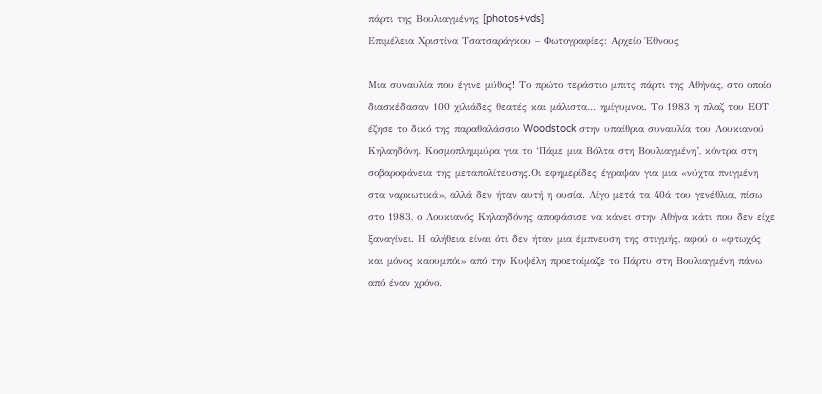πάρτι της Βουλιαγμένης [photos+vds]
Επιμέλεια Χριστίνα Τσατσαράγκου – Φωτογραφίες: Αρχείο Έθνους

Μια συναυλία που έγινε μύθος! Το πρώτο τεράστιο μπιτς πάρτι της Αθήνας, στο οποίο διασκέδασαν 100 χιλιάδες θεατές και μάλιστα… ημίγυμνοι. Το 1983 η πλαζ του ΕΟΤ έζησε το δικό της παραθαλάσσιο Woodstock στην υπαίθρια συναυλία του Λουκιανού Κηλαηδόνη. Κοσμοπλημμύρα για το ‘Πάμε μια Βόλτα στη Βουλιαγμένη’, κόντρα στη σοβαροφάνεια της μεταπολίτευσης.Οι εφημερίδες έγραψαν για μια «νύχτα πνιγμένη στα ναρκωτικά», αλλά δεν ήταν αυτή η ουσία. Λίγο μετά τα 40ά του γενέθλια, πίσω στο 1983, ο Λουκιανός Κηλαηδόνης αποφάσισε να κάνει στην Αθήνα κάτι που δεν είχε ξαναγίνει. Η αλήθεια είναι ότι δεν ήταν μια έμπνευση της στιγμής, αφού ο «φτωχός και μόνος καουμπόι» από την Κυψέλη προετοίμαζε το Πάρτυ στη Βουλιαγμένη πάνω από έναν χρόνο.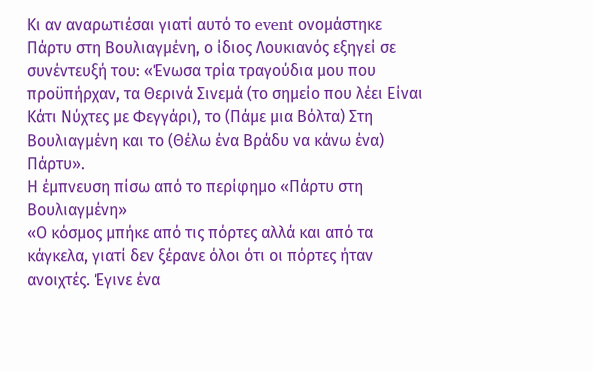Κι αν αναρωτιέσαι γιατί αυτό το event ονομάστηκε Πάρτυ στη Βουλιαγμένη, ο ίδιος Λουκιανός εξηγεί σε συνέντευξή του: «Ένωσα τρία τραγούδια μου που προϋπήρχαν, τα Θερινά Σινεμά (το σημείο που λέει Είναι Κάτι Νύχτες με Φεγγάρι), το (Πάμε μια Βόλτα) Στη Βουλιαγμένη και το (Θέλω ένα Βράδυ να κάνω ένα) Πάρτυ».
Η έμπνευση πίσω από το περίφημο «Πάρτυ στη Βουλιαγμένη»
«Ο κόσμος μπήκε από τις πόρτες αλλά και από τα κάγκελα, γιατί δεν ξέρανε όλοι ότι οι πόρτες ήταν ανοιχτές. Έγινε ένα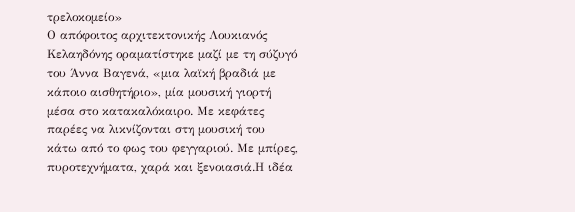τρελοκομείο»
Ο απόφοιτος αρχιτεκτονικής Λουκιανός Κελαηδόνης οραματίστηκε μαζί με τη σύζυγό του Άννα Βαγενά, «μια λαϊκή βραδιά με κάποιο αισθητήριο», μία μουσική γιορτή μέσα στο κατακαλόκαιρο. Με κεφάτες παρέες να λικνίζονται στη μουσική του κάτω από το φως του φεγγαριού. Με μπίρες, πυροτεχνήματα, χαρά και ξενοιασιά.Η ιδέα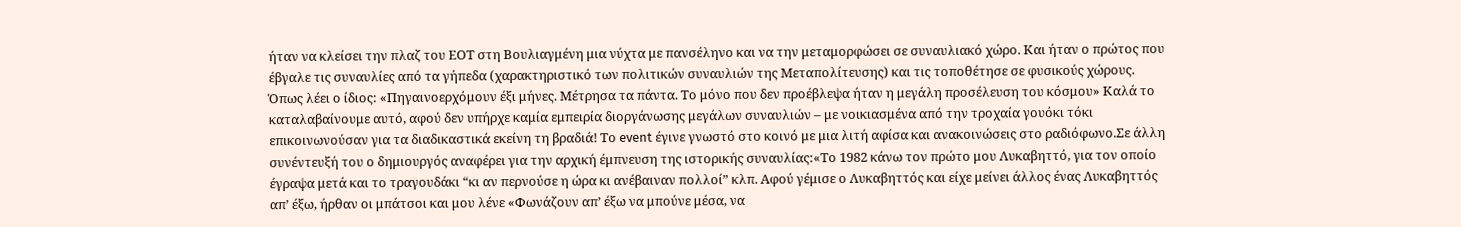ήταν να κλείσει την πλαζ του ΕΟΤ στη Βουλιαγμένη μια νύχτα με πανσέληνο και να την μεταμορφώσει σε συναυλιακό χώρο. Και ήταν ο πρώτος που έβγαλε τις συναυλίες από τα γήπεδα (χαρακτηριστικό των πολιτικών συναυλιών της Μεταπολίτευσης) και τις τοποθέτησε σε φυσικούς χώρους.
Όπως λέει ο ίδιος: «Πηγαινοερχόμουν έξι μήνες. Μέτρησα τα πάντα. Το μόνο που δεν προέβλεψα ήταν η μεγάλη προσέλευση του κόσμου» Καλά το καταλαβαίνουμε αυτό, αφού δεν υπήρχε καμία εμπειρία διοργάνωσης μεγάλων συναυλιών – με νοικιασμένα από την τροχαία γουόκι τόκι επικοινωνούσαν για τα διαδικαστικά εκείνη τη βραδιά! Το event έγινε γνωστό στο κοινό με μια λιτή αφίσα και ανακοινώσεις στο ραδιόφωνο.Σε άλλη συνέντευξή του ο δημιουργός αναφέρει για την αρχική έμπνευση της ιστορικής συναυλίας:«Το 1982 κάνω τον πρώτο μου Λυκαβηττό, για τον οποίο έγραψα μετά και το τραγουδάκι “κι αν περνούσε η ώρα κι ανέβαιναν πολλοί” κλπ. Αφού γέμισε ο Λυκαβηττός και είχε μείνει άλλος ένας Λυκαβηττός απ’ έξω, ήρθαν οι μπάτσοι και μου λένε «Φωνάζουν απ’ έξω να μπούνε μέσα, να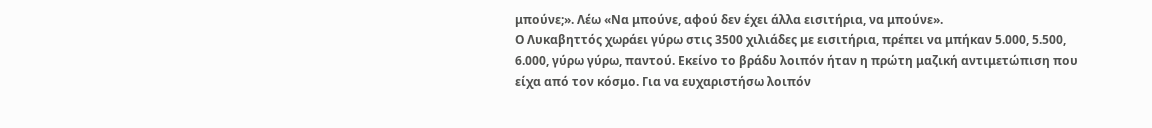μπούνε;». Λέω «Να μπούνε, αφού δεν έχει άλλα εισιτήρια, να μπούνε».
Ο Λυκαβηττός χωράει γύρω στις 3500 χιλιάδες με εισιτήρια, πρέπει να μπήκαν 5.000, 5.500, 6.000, γύρω γύρω, παντού. Εκείνο το βράδυ λοιπόν ήταν η πρώτη μαζική αντιμετώπιση που είχα από τον κόσμο. Για να ευχαριστήσω λοιπόν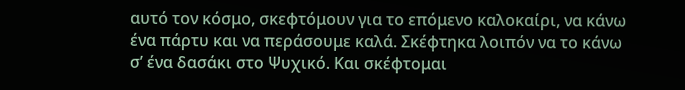αυτό τον κόσμο, σκεφτόμουν για το επόμενο καλοκαίρι, να κάνω ένα πάρτυ και να περάσουμε καλά. Σκέφτηκα λοιπόν να το κάνω σ’ ένα δασάκι στο Ψυχικό. Και σκέφτομαι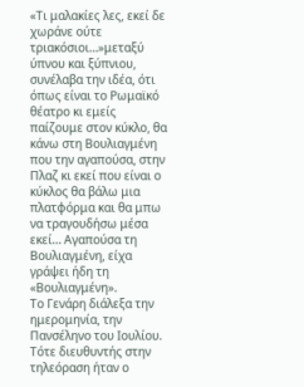«Τι μαλακίες λες, εκεί δε χωράνε ούτε τριακόσιοι…»μεταξύ ύπνου και ξύπνιου, συνέλαβα την ιδέα, ότι όπως είναι το Ρωμαϊκό θέατρο κι εμείς παίζουμε στον κύκλο, θα κάνω στη Βουλιαγμένη που την αγαπούσα, στην Πλαζ κι εκεί που είναι ο κύκλος θα βάλω μια πλατφόρμα και θα μπω να τραγουδήσω μέσα εκεί… Αγαπούσα τη Βουλιαγμένη, είχα γράψει ήδη τη «Βουλιαγμένη».
Το Γενάρη διάλεξα την ημερομηνία, την Πανσέληνο του Ιουλίου. Τότε διευθυντής στην τηλεόραση ήταν ο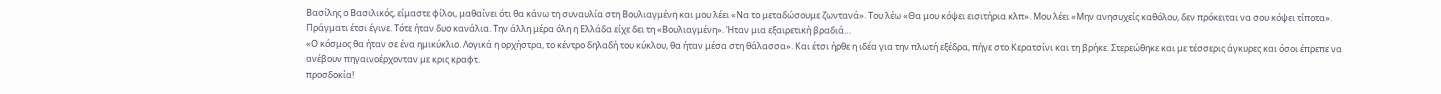Βασίλης ο Βασιλικός, είμαστε φίλοι, μαθαίνει ότι θα κάνω τη συναυλία στη Βουλιαγμένη και μου λέει «Να το μεταδώσουμε ζωντανά». Του λέω «Θα μου κόψει εισιτήρια κλπ». Μου λέει «Μην ανησυχείς καθόλου, δεν πρόκειται να σου κόψει τίποτα». Πράγματι έτσι έγινε. Τότε ήταν δυο κανάλια. Την άλλη μέρα όλη η Ελλάδα είχε δει τη «Βουλιαγμένη». Ήταν μια εξαιρετική βραδιά…
«Ο κόσμος θα ήταν σε ένα ημικύκλιο. Λογικά η ορχήστρα, το κέντρο δηλαδή του κύκλου, θα ήταν μέσα στη θάλασσα». Και έτσι ήρθε η ιδέα για την πλωτή εξέδρα, πήγε στο Κερατσίνι και τη βρήκε. Στερεώθηκε και με τέσσερις άγκυρες και όσοι έπρεπε να ανέβουν πηγαινοέρχονταν με κρις κραφτ.
προσδοκία!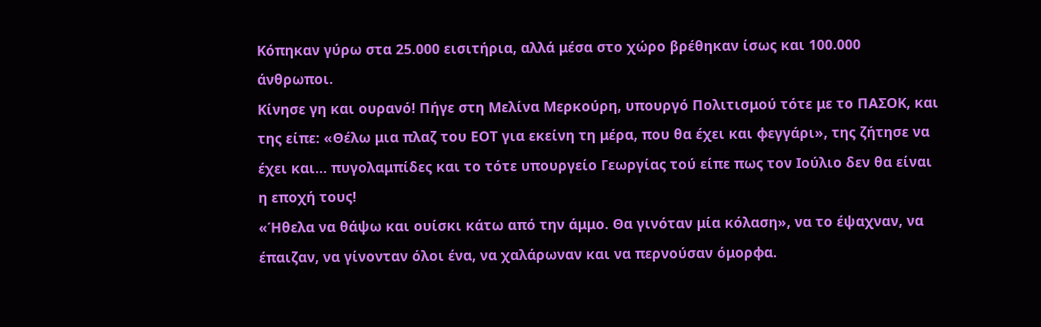Κόπηκαν γύρω στα 25.000 εισιτήρια, αλλά μέσα στο χώρο βρέθηκαν ίσως και 100.000 άνθρωποι.
Κίνησε γη και ουρανό! Πήγε στη Μελίνα Μερκούρη, υπουργό Πολιτισμού τότε με το ΠΑΣΟΚ, και της είπε: «Θέλω μια πλαζ του ΕΟΤ για εκείνη τη μέρα, που θα έχει και φεγγάρι», της ζήτησε να έχει και… πυγολαμπίδες και το τότε υπουργείο Γεωργίας τού είπε πως τον Ιούλιο δεν θα είναι η εποχή τους!
«Ήθελα να θάψω και ουίσκι κάτω από την άμμο. Θα γινόταν μία κόλαση», να το έψαχναν, να έπαιζαν, να γίνονταν όλοι ένα, να χαλάρωναν και να περνούσαν όμορφα.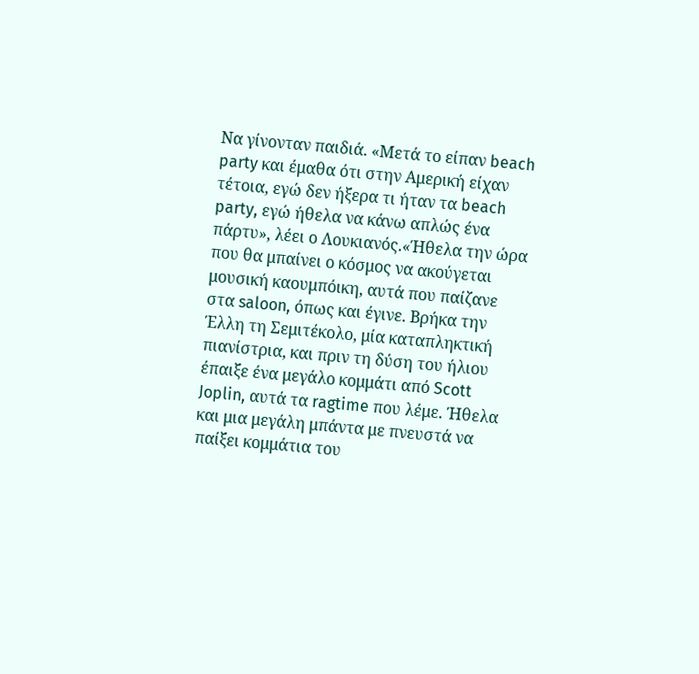Να γίνονταν παιδιά. «Μετά το είπαν beach party και έμαθα ότι στην Αμερική είχαν τέτοια, εγώ δεν ήξερα τι ήταν τα beach party, εγώ ήθελα να κάνω απλώς ένα πάρτυ», λέει ο Λουκιανός.«Ήθελα την ώρα που θα μπαίνει ο κόσμος να ακούγεται μουσική καουμπόικη, αυτά που παίζανε στα saloon, όπως και έγινε. Βρήκα την Έλλη τη Σεμιτέκολο, μία καταπληκτική πιανίστρια, και πριν τη δύση του ήλιου έπαιξε ένα μεγάλο κομμάτι από Scott Joplin, αυτά τα ragtime που λέμε. Ήθελα και μια μεγάλη μπάντα με πνευστά να παίξει κομμάτια του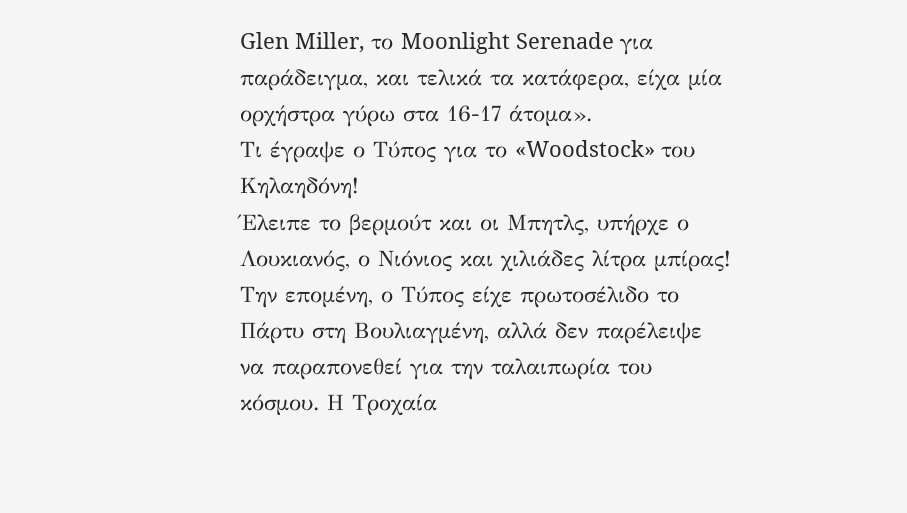Glen Miller, το Moonlight Serenade για παράδειγμα, και τελικά τα κατάφερα, είχα μία ορχήστρα γύρω στα 16-17 άτομα».
Τι έγραψε ο Τύπος για το «Woodstock» του Κηλαηδόνη!
Έλειπε το βερμούτ και οι Μπητλς, υπήρχε ο Λουκιανός, ο Νιόνιος και χιλιάδες λίτρα μπίρας!
Την επομένη, ο Τύπος είχε πρωτοσέλιδο το Πάρτυ στη Βουλιαγμένη, αλλά δεν παρέλειψε να παραπονεθεί για την ταλαιπωρία του κόσμου. Η Τροχαία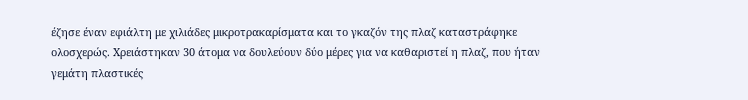έζησε έναν εφιάλτη με χιλιάδες μικροτρακαρίσματα και το γκαζόν της πλαζ καταστράφηκε ολοσχερώς. Χρειάστηκαν 30 άτομα να δουλεύουν δύο μέρες για να καθαριστεί η πλαζ, που ήταν γεμάτη πλαστικές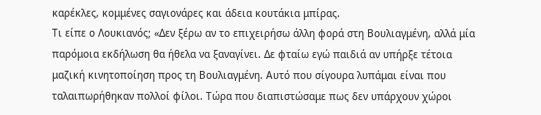καρέκλες, κομμένες σαγιονάρες και άδεια κουτάκια μπίρας.
Τι είπε ο Λουκιανός; «Δεν ξέρω αν το επιχειρήσω άλλη φορά στη Βουλιαγμένη, αλλά μία παρόμοια εκδήλωση θα ήθελα να ξαναγίνει. Δε φταίω εγώ παιδιά αν υπήρξε τέτοια μαζική κινητοποίηση προς τη Βουλιαγμένη. Αυτό που σίγουρα λυπάμαι είναι που ταλαιπωρήθηκαν πολλοί φίλοι. Τώρα που διαπιστώσαμε πως δεν υπάρχουν χώροι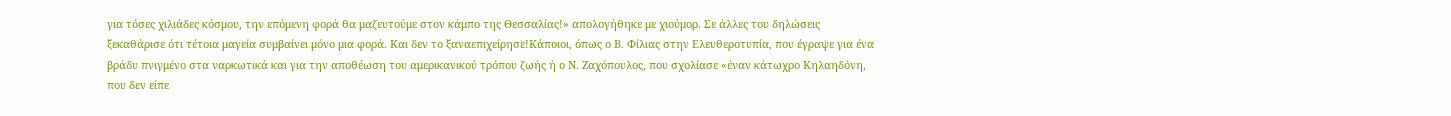για τόσες χιλιάδες κόσμου, την επόμενη φορά θα μαζευτούμε στον κάμπο της Θεσσαλίας!» απολογήθηκε με χιούμορ. Σε άλλες του δηλώσεις ξεκαθάρισε ότι τέτοια μαγεία συμβαίνει μόνο μια φορά. Και δεν το ξαναεπιχείρησε!Κάποιοι, όπως ο Β. Φίλιας στην Ελευθεροτυπία, που έγραψε για ένα βράδυ πνιγμένο στα ναρκωτικά και για την αποθέωση του αμερικανικού τρόπου ζωής ή ο Ν. Ζαχόπουλος, που σχολίασε «έναν κάτωχρο Κηλαηδόνη, που δεν είπε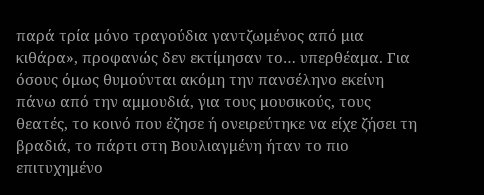παρά τρία μόνο τραγούδια γαντζωμένος από μια κιθάρα», προφανώς δεν εκτίμησαν το… υπερθέαμα. Για όσους όμως θυμούνται ακόμη την πανσέληνο εκείνη πάνω από την αμμουδιά, για τους μουσικούς, τους θεατές, το κοινό που έζησε ή ονειρεύτηκε να είχε ζήσει τη βραδιά, το πάρτι στη Βουλιαγμένη ήταν το πιο επιτυχημένο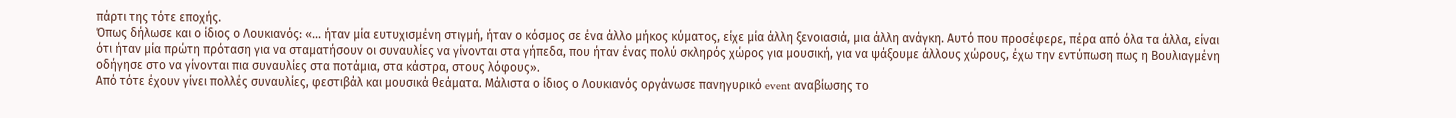πάρτι της τότε εποχής.
Όπως δήλωσε και ο ίδιος ο Λουκιανός: «… ήταν μία ευτυχισμένη στιγμή, ήταν ο κόσμος σε ένα άλλο μήκος κύματος, είχε μία άλλη ξενοιασιά, μια άλλη ανάγκη. Αυτό που προσέφερε, πέρα από όλα τα άλλα, είναι ότι ήταν μία πρώτη πρόταση για να σταματήσουν οι συναυλίες να γίνονται στα γήπεδα, που ήταν ένας πολύ σκληρός χώρος για μουσική, για να ψάξουμε άλλους χώρους, έχω την εντύπωση πως η Βουλιαγμένη οδήγησε στο να γίνονται πια συναυλίες στα ποτάμια, στα κάστρα, στους λόφους».
Από τότε έχουν γίνει πολλές συναυλίες, φεστιβάλ και μουσικά θεάματα. Μάλιστα ο ίδιος ο Λουκιανός οργάνωσε πανηγυρικό event αναβίωσης το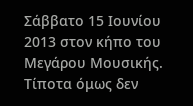Σάββατο 15 Ιουνίου 2013 στον κήπο του Μεγάρου Μουσικής. Τίποτα όμως δεν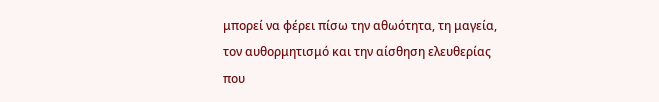μπορεί να φέρει πίσω την αθωότητα, τη μαγεία, τον αυθορμητισμό και την αίσθηση ελευθερίας που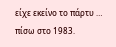είχε εκείνο το πάρτυ … πίσω στο 1983.